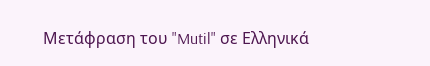Μετάφραση του "Mutil" σε Ελληνικά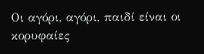Οι αγόρι, αγόρι, παιδί είναι οι κορυφαίες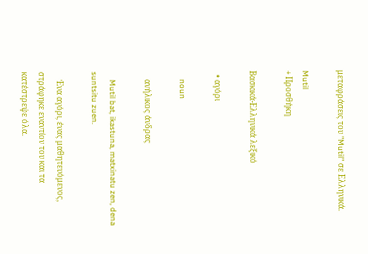μεταφράσεις του "Mutil" σε Ελληνικά.

Mutil
+ Προσθήκη

Βασκικά-Ελληνικά λεξικό

  • αγόρι

    noun

    ανήλικος άνδρας

    Mutil bat, ikastuna, matxinatu zen, dena suntsitu zuen.

    Ένα αγόρι, ένας μαθητευόμενος, στράφηκε εναντίον του και τα κατέστρεψε όλα.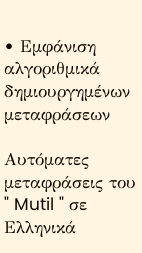• Εμφάνιση αλγοριθμικά δημιουργημένων μεταφράσεων

Αυτόματες μεταφράσεις του " Mutil " σε Ελληνικά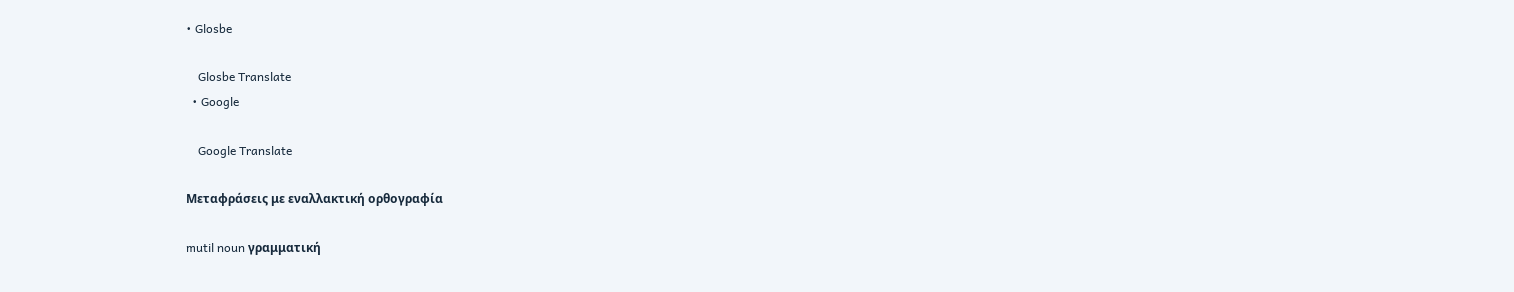• Glosbe

    Glosbe Translate
  • Google

    Google Translate

Μεταφράσεις με εναλλακτική ορθογραφία

mutil noun γραμματική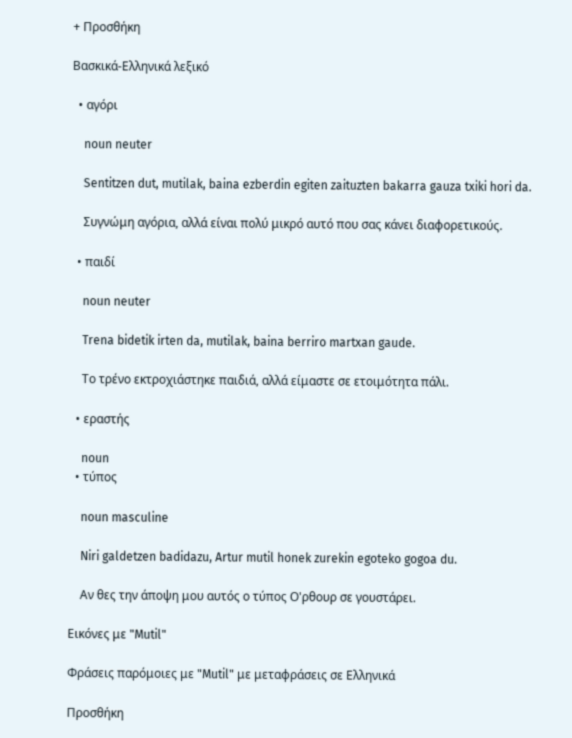+ Προσθήκη

Βασκικά-Ελληνικά λεξικό

  • αγόρι

    noun neuter

    Sentitzen dut, mutilak, baina ezberdin egiten zaituzten bakarra gauza txiki hori da.

    Συγνώμη αγόρια, αλλά είναι πολύ μικρό αυτό που σας κάνει διαφορετικούς.

  • παιδί

    noun neuter

    Trena bidetik irten da, mutilak, baina berriro martxan gaude.

    Το τρένο εκτροχιάστηκε παιδιά, αλλά είμαστε σε ετοιμότητα πάλι.

  • εραστής

    noun
  • τύπος

    noun masculine

    Niri galdetzen badidazu, Artur mutil honek zurekin egoteko gogoa du.

    Αν θες την άποψη μου αυτός ο τύπος Ο'ρθουρ σε γουστάρει.

Εικόνες με "Mutil"

Φράσεις παρόμοιες με "Mutil" με μεταφράσεις σε Ελληνικά

Προσθήκη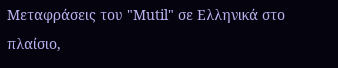Μεταφράσεις του "Mutil" σε Ελληνικά στο πλαίσιο,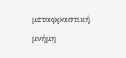μεταφραστική μνήμη